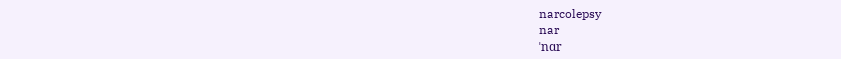narcolepsy
nar
ˈnɑr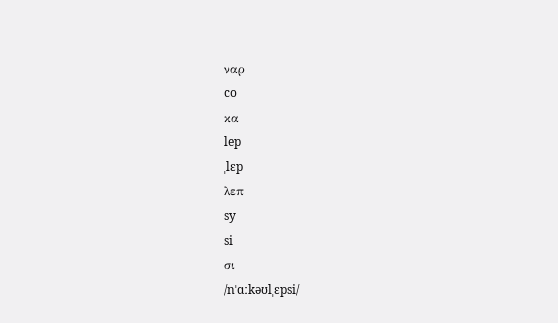ναρ
co
κα
lep
ˌlɛp
λεπ
sy
si
σι
/nˈɑːkəʊlˌɛpsi/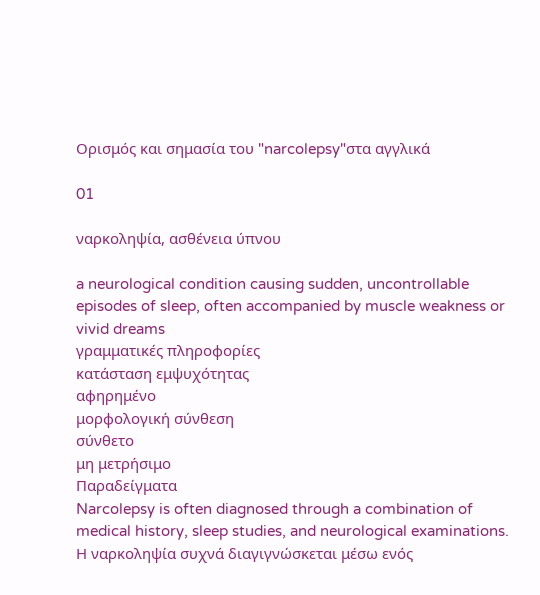Ορισμός και σημασία του "narcolepsy"στα αγγλικά

01

ναρκοληψία, ασθένεια ύπνου

a neurological condition causing sudden, uncontrollable episodes of sleep, often accompanied by muscle weakness or vivid dreams
γραμματικές πληροφορίες
κατάσταση εμψυχότητας
αφηρημένο
μορφολογική σύνθεση
σύνθετο
μη μετρήσιμο
Παραδείγματα
Narcolepsy is often diagnosed through a combination of medical history, sleep studies, and neurological examinations.
Η ναρκοληψία συχνά διαγιγνώσκεται μέσω ενός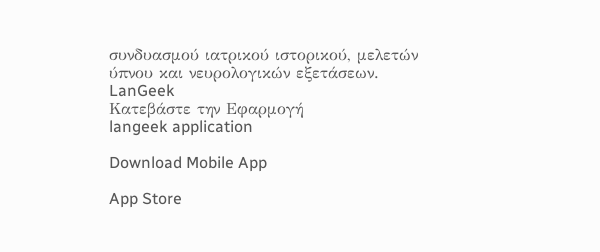συνδυασμού ιατρικού ιστορικού, μελετών ύπνου και νευρολογικών εξετάσεων.
LanGeek
Κατεβάστε την Εφαρμογή
langeek application

Download Mobile App

App Store